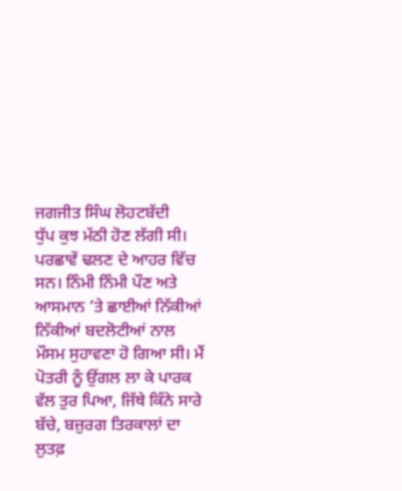ਜਗਜੀਤ ਸਿੰਘ ਲੋਹਟਬੱਦੀ
ਧੁੱਪ ਕੁਝ ਮੱਠੀ ਹੋਣ ਲੱਗੀ ਸੀ। ਪਰਛਾਵੇਂ ਢਲਣ ਦੇ ਆਹਰ ਵਿੱਚ ਸਨ। ਨਿੰਮੀ ਨਿੰਮੀ ਪੌਣ ਅਤੇ ਆਸਮਾਨ ’ਤੇ ਛਾਈਆਂ ਨਿੱਕੀਆਂ ਨਿੱਕੀਆਂ ਬਦਲੋਟੀਆਂ ਨਾਲ ਮੌਸਮ ਸੁਹਾਵਣਾ ਹੋ ਗਿਆ ਸੀ। ਮੈਂ ਪੋਤਰੀ ਨੂੰ ਉਂਗਲ ਲਾ ਕੇ ਪਾਰਕ ਵੱਲ ਤੁਰ ਪਿਆ, ਜਿੱਥੇ ਕਿੰਨੇ ਸਾਰੇ ਬੱਚੇ, ਬਜ਼ੁਰਗ ਤਿਰਕਾਲਾਂ ਦਾ ਲੁਤਫ਼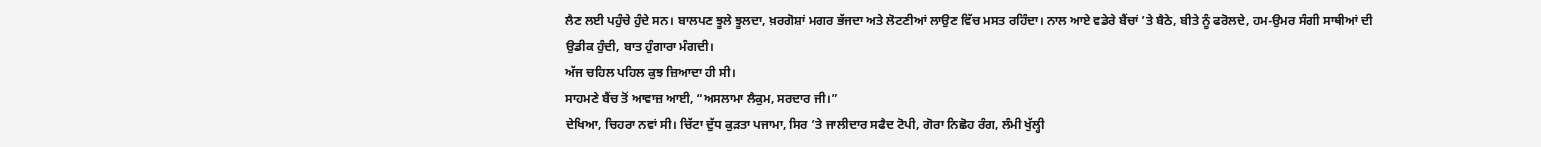ਲੈਣ ਲਈ ਪਹੁੰਚੇ ਹੁੰਦੇ ਸਨ। ਬਾਲਪਣ ਝੂਲੇ ਝੂਲਦਾ, ਖ਼ਰਗੋਸ਼ਾਂ ਮਗਰ ਭੱਜਦਾ ਅਤੇ ਲੋਟਣੀਆਂ ਲਾਉਣ ਵਿੱਚ ਮਸਤ ਰਹਿੰਦਾ। ਨਾਲ ਆਏ ਵਡੇਰੇ ਬੈਂਚਾਂ ’ਤੇ ਬੈਠੇ, ਬੀਤੇ ਨੂੰ ਫਰੋਲਦੇ, ਹਮ-ਉਮਰ ਸੰਗੀ ਸਾਥੀਆਂ ਦੀ ਉਡੀਕ ਹੁੰਦੀ, ਬਾਤ ਹੁੰਗਾਰਾ ਮੰਗਦੀ।
ਅੱਜ ਚਹਿਲ ਪਹਿਲ ਕੁਝ ਜ਼ਿਆਦਾ ਹੀ ਸੀ।
ਸਾਹਮਣੇ ਬੈਂਚ ਤੋਂ ਆਵਾਜ਼ ਆਈ, “ਅਸਲਾਮਾ ਲੈਕੁਮ, ਸਰਦਾਰ ਜੀ।”
ਦੇਖਿਆ, ਚਿਹਰਾ ਨਵਾਂ ਸੀ। ਚਿੱਟਾ ਦੁੱਧ ਕੁੜਤਾ ਪਜਾਮਾ, ਸਿਰ ’ਤੇ ਜਾਲੀਦਾਰ ਸਫੈਦ ਟੋਪੀ, ਗੋਰਾ ਨਿਛੋਹ ਰੰਗ, ਲੰਮੀ ਖੁੱਲ੍ਹੀ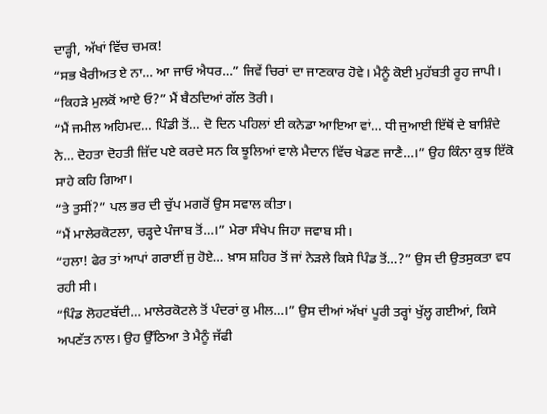ਦਾੜ੍ਹੀ, ਅੱਖਾਂ ਵਿੱਚ ਚਮਕ!
“ਸਭ ਖੈਰੀਅਤ ਏ ਨਾ… ਆ ਜਾਓ ਐਧਰ…” ਜਿਵੇਂ ਚਿਰਾਂ ਦਾ ਜਾਣਕਾਰ ਹੋਵੇ। ਮੈਨੂੰ ਕੋਈ ਮੁਹੱਬਤੀ ਰੂਹ ਜਾਪੀ।
“ਕਿਹੜੇ ਮੁਲਕੋਂ ਆਏ ਓ?” ਮੈਂ ਬੈਠਦਿਆਂ ਗੱਲ ਤੋਰੀ।
“ਮੈਂ ਜਮੀਲ ਅਹਿਮਦ… ਪਿੰਡੀ ਤੋਂ… ਦੋ ਦਿਨ ਪਹਿਲਾਂ ਈ ਕਨੇਡਾ ਆਇਆ ਵਾਂ… ਧੀ ਜੁਆਈ ਇੱਥੋਂ ਦੇ ਬਾਸ਼ਿੰਦੇ ਨੇ… ਦੋਹਤਾ ਦੋਹਤੀ ਜ਼ਿੱਦ ਪਏ ਕਰਦੇ ਸਨ ਕਿ ਝੂਲਿਆਂ ਵਾਲੇ ਮੈਦਾਨ ਵਿੱਚ ਖੇਡਣ ਜਾਣੈ…।” ਉਹ ਕਿੰਨਾ ਕੁਝ ਇੱਕੋ ਸਾਹੇ ਕਹਿ ਗਿਆ।
“ਤੇ ਤੁਸੀਂ?” ਪਲ ਭਰ ਦੀ ਚੁੱਪ ਮਗਰੋਂ ਉਸ ਸਵਾਲ ਕੀਤਾ।
“ਮੈਂ ਮਾਲੇਰਕੋਟਲਾ, ਚੜ੍ਹਦੇ ਪੰਜਾਬ ਤੋਂ…।” ਮੇਰਾ ਸੰਖੇਪ ਜਿਹਾ ਜਵਾਬ ਸੀ।
“ਹਲਾ! ਫੇਰ ਤਾਂ ਆਪਾਂ ਗਰਾਈਂ ਜੁ ਹੋਏ… ਖ਼ਾਸ ਸ਼ਹਿਰ ਤੋਂ ਜਾਂ ਨੇੜਲੇ ਕਿਸੇ ਪਿੰਡ ਤੋਂ…?” ਉਸ ਦੀ ਉਤਸੁਕਤਾ ਵਧ ਰਹੀ ਸੀ।
“ਪਿੰਡ ਲੋਹਟਬੱਦੀ… ਮਾਲੇਰਕੋਟਲੇ ਤੋਂ ਪੰਦਰਾਂ ਕੁ ਮੀਲ…।” ਉਸ ਦੀਆਂ ਅੱਖਾਂ ਪੂਰੀ ਤਰ੍ਹਾਂ ਖੁੱਲ੍ਹ ਗਈਆਂ, ਕਿਸੇ ਅਪਣੱਤ ਨਾਲ। ਉਹ ਉੱਠਿਆ ਤੇ ਮੈਨੂੰ ਜੱਫੀ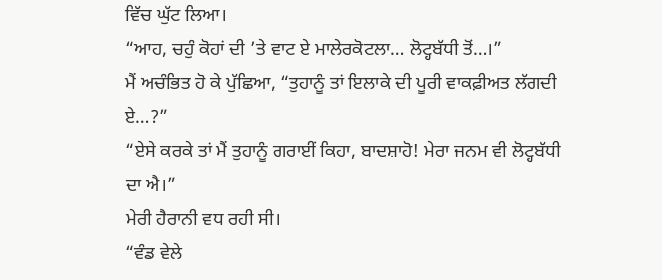ਵਿੱਚ ਘੁੱਟ ਲਿਆ।
“ਆਹ, ਚਹੁੰ ਕੋਹਾਂ ਦੀ ’ਤੇ ਵਾਟ ਏ ਮਾਲੇਰਕੋਟਲਾ… ਲੋਟ੍ਹਬੱਧੀ ਤੋਂ…।”
ਮੈਂ ਅਚੰਭਿਤ ਹੋ ਕੇ ਪੁੱਛਿਆ, “ਤੁਹਾਨੂੰ ਤਾਂ ਇਲਾਕੇ ਦੀ ਪੂਰੀ ਵਾਕਫ਼ੀਅਤ ਲੱਗਦੀ ਏ…?”
“ਏਸੇ ਕਰਕੇ ਤਾਂ ਮੈਂ ਤੁਹਾਨੂੰ ਗਰਾਈਂ ਕਿਹਾ, ਬਾਦਸ਼ਾਹੋ! ਮੇਰਾ ਜਨਮ ਵੀ ਲੋਟ੍ਹਬੱਧੀ ਦਾ ਐ।”
ਮੇਰੀ ਹੈਰਾਨੀ ਵਧ ਰਹੀ ਸੀ।
“ਵੰਡ ਵੇਲੇ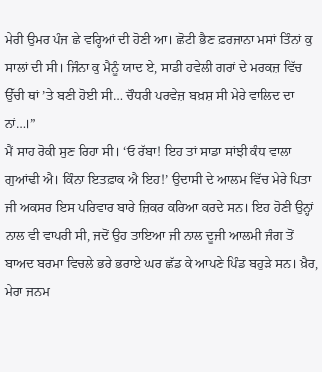ਮੇਰੀ ਉਮਰ ਪੰਜ ਛੇ ਵਰ੍ਹਿਆਂ ਦੀ ਹੋਣੀ ਆ। ਛੋਟੀ ਭੈਣ ਫ਼ਰਜਾਨਾ ਮਸਾਂ ਤਿੰਨਾਂ ਕੁ ਸਾਲਾਂ ਦੀ ਸੀ। ਜਿੰਨਾ ਕੁ ਮੈਨੂੰ ਯਾਦ ਏ, ਸਾਡੀ ਹਵੇਲੀ ਗਰਾਂ ਦੇ ਮਰਕਜ਼ ਵਿੱਚ ਉੱਚੀ ਥਾਂ ’ਤੇ ਬਣੀ ਹੋਈ ਸੀ… ਚੌਧਰੀ ਪਰਵੇਜ਼ ਬਖ਼ਸ਼ ਸੀ ਮੇਰੇ ਵਾਲਿਦ ਦਾ ਨਾਂ…।”
ਮੈਂ ਸਾਹ ਰੋਕੀ ਸੁਣ ਰਿਹਾ ਸੀ। ‘ਓ ਰੱਬਾ! ਇਹ ਤਾਂ ਸਾਡਾ ਸਾਂਝੀ ਕੰਧ ਵਾਲਾ ਗੁਆਂਢੀ ਐ। ਕਿੰਨਾ ਇਤਫ਼ਾਕ ਐ ਇਹ!’ ਉਦਾਸੀ ਦੇ ਆਲਮ ਵਿੱਚ ਮੇਰੇ ਪਿਤਾ ਜੀ ਅਕਸਰ ਇਸ ਪਰਿਵਾਰ ਬਾਰੇ ਜ਼ਿਕਰ ਕਰਿਆ ਕਰਦੇ ਸਨ। ਇਹ ਹੋਣੀ ਉਨ੍ਹਾਂ ਨਾਲ ਵੀ ਵਾਪਰੀ ਸੀ, ਜਦੋਂ ਉਹ ਤਾਇਆ ਜੀ ਨਾਲ ਦੂਜੀ ਆਲਮੀ ਜੰਗ ਤੋਂ ਬਾਅਦ ਬਰਮਾ ਵਿਚਲੇ ਭਰੇ ਭਰਾਏ ਘਰ ਛੱਡ ਕੇ ਆਪਣੇ ਪਿੰਡ ਬਹੁੜੇ ਸਨ। ਖ਼ੈਰ, ਮੇਰਾ ਜਨਮ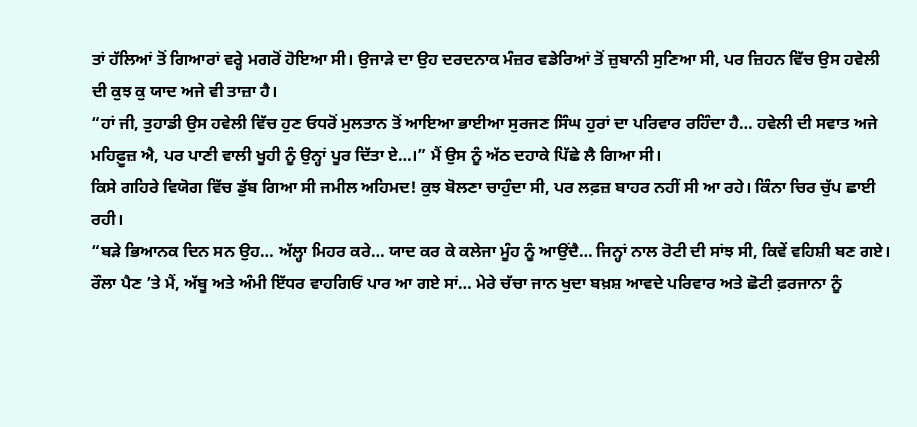ਤਾਂ ਹੱਲਿਆਂ ਤੋਂ ਗਿਆਰਾਂ ਵਰ੍ਹੇ ਮਗਰੋਂ ਹੋਇਆ ਸੀ। ਉਜਾੜੇ ਦਾ ਉਹ ਦਰਦਨਾਕ ਮੰਜ਼ਰ ਵਡੇਰਿਆਂ ਤੋਂ ਜ਼ੁਬਾਨੀ ਸੁਣਿਆ ਸੀ, ਪਰ ਜ਼ਿਹਨ ਵਿੱਚ ਉਸ ਹਵੇਲੀ ਦੀ ਕੁਝ ਕੁ ਯਾਦ ਅਜੇ ਵੀ ਤਾਜ਼ਾ ਹੈ।
“ਹਾਂ ਜੀ, ਤੁਹਾਡੀ ਉਸ ਹਵੇਲੀ ਵਿੱਚ ਹੁਣ ਓਧਰੋਂ ਮੁਲਤਾਨ ਤੋਂ ਆਇਆ ਭਾਈਆ ਸੁਰਜਣ ਸਿੰਘ ਹੁਰਾਂ ਦਾ ਪਰਿਵਾਰ ਰਹਿੰਦਾ ਹੈ… ਹਵੇਲੀ ਦੀ ਸਵਾਤ ਅਜੇ ਮਹਿਫ਼ੂਜ਼ ਐ, ਪਰ ਪਾਣੀ ਵਾਲੀ ਖੂਹੀ ਨੂੰ ਉਨ੍ਹਾਂ ਪੂਰ ਦਿੱਤਾ ਏ…।” ਮੈਂ ਉਸ ਨੂੰ ਅੱਠ ਦਹਾਕੇ ਪਿੱਛੇ ਲੈ ਗਿਆ ਸੀ।
ਕਿਸੇ ਗਹਿਰੇ ਵਿਯੋਗ ਵਿੱਚ ਡੁੱਬ ਗਿਆ ਸੀ ਜਮੀਲ ਅਹਿਮਦ! ਕੁਝ ਬੋਲਣਾ ਚਾਹੁੰਦਾ ਸੀ, ਪਰ ਲਫ਼ਜ਼ ਬਾਹਰ ਨਹੀਂ ਸੀ ਆ ਰਹੇ। ਕਿੰਨਾ ਚਿਰ ਚੁੱਪ ਛਾਈ ਰਹੀ।
“ਬੜੇ ਭਿਆਨਕ ਦਿਨ ਸਨ ਉਹ… ਅੱਲ੍ਹਾ ਮਿਹਰ ਕਰੇ… ਯਾਦ ਕਰ ਕੇ ਕਲੇਜਾ ਮੂੰਹ ਨੂੰ ਆਉਂਦੈ… ਜਿਨ੍ਹਾਂ ਨਾਲ ਰੋਟੀ ਦੀ ਸਾਂਝ ਸੀ, ਕਿਵੇਂ ਵਹਿਸ਼ੀ ਬਣ ਗਏ। ਰੌਲਾ ਪੈਣ ’ਤੇ ਮੈਂ, ਅੱਬੂ ਅਤੇ ਅੰਮੀ ਇੱਧਰ ਵਾਹਗਿਓਂ ਪਾਰ ਆ ਗਏ ਸਾਂ… ਮੇਰੇ ਚੱਚਾ ਜਾਨ ਖੁਦਾ ਬਖ਼ਸ਼ ਆਵਦੇ ਪਰਿਵਾਰ ਅਤੇ ਛੋਟੀ ਫ਼ਰਜਾਨਾ ਨੂੰ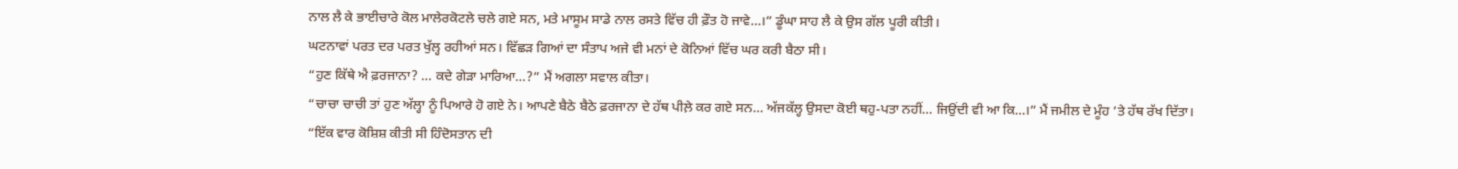ਨਾਲ ਲੈ ਕੇ ਭਾਈਚਾਰੇ ਕੋਲ ਮਾਲੇਰਕੋਟਲੇ ਚਲੇ ਗਏ ਸਨ, ਮਤੇ ਮਾਸੂਮ ਸਾਡੇ ਨਾਲ ਰਸਤੇ ਵਿੱਚ ਹੀ ਫ਼ੌਤ ਹੋ ਜਾਵੇ…।” ਡੂੰਘਾ ਸਾਹ ਲੈ ਕੇ ਉਸ ਗੱਲ ਪੂਰੀ ਕੀਤੀ।
ਘਟਨਾਵਾਂ ਪਰਤ ਦਰ ਪਰਤ ਖੁੱਲ੍ਹ ਰਹੀਆਂ ਸਨ। ਵਿੱਛੜ ਗਿਆਂ ਦਾ ਸੰਤਾਪ ਅਜੇ ਵੀ ਮਨਾਂ ਦੇ ਕੋਨਿਆਂ ਵਿੱਚ ਘਰ ਕਰੀ ਬੈਠਾ ਸੀ।
“ਹੁਣ ਕਿੱਥੇ ਐ ਫ਼ਰਜਾਨਾ? … ਕਦੇ ਗੇੜਾ ਮਾਰਿਆ…?” ਮੈਂ ਅਗਲਾ ਸਵਾਲ ਕੀਤਾ।
“ਚਾਚਾ ਚਾਚੀ ਤਾਂ ਹੁਣ ਅੱਲ੍ਹਾ ਨੂੰ ਪਿਆਰੇ ਹੋ ਗਏ ਨੇ। ਆਪਣੇ ਬੈਠੇ ਬੈਠੇ ਫ਼ਰਜਾਨਾ ਦੇ ਹੱਥ ਪੀਲ਼ੇ ਕਰ ਗਏ ਸਨ… ਅੱਜਕੱਲ੍ਹ ਉਸਦਾ ਕੋਈ ਥਹੁ-ਪਤਾ ਨਹੀਂ… ਜਿਉਂਦੀ ਵੀ ਆ ਕਿ…।” ਮੈਂ ਜਮੀਲ ਦੇ ਮੂੰਹ ’ਤੇ ਹੱਥ ਰੱਖ ਦਿੱਤਾ।
“ਇੱਕ ਵਾਰ ਕੋਸ਼ਿਸ਼ ਕੀਤੀ ਸੀ ਹਿੰਦੋਸਤਾਨ ਦੀ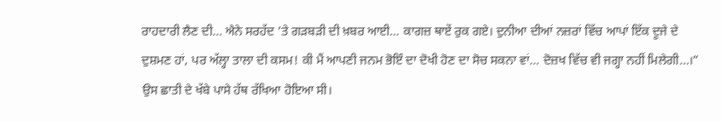ਰਾਹਦਾਰੀ ਲੈਣ ਦੀ… ਐਨੇ ਸਰਹੱਦ ’ਤੇ ਗੜਬੜੀ ਦੀ ਖ਼ਬਰ ਆਈ… ਕਾਗਜ਼ ਥਾਏਂ ਰੁਕ ਗਏ। ਦੁਨੀਆ ਦੀਆਂ ਨਜ਼ਰਾਂ ਵਿੱਚ ਆਪਾਂ ਇੱਕ ਦੂਜੇ ਦੇ ਦੁਸ਼ਮਣ ਹਾਂ, ਪਰ ਅੱਲ੍ਹਾ ਤਾਲਾ ਦੀ ਕਸਮ! ਕੀ ਮੈਂ ਆਪਣੀ ਜਨਮ ਭੋਇੰ ਦਾ ਦੋਖੀ ਹੋਣ ਦਾ ਸੋਚ ਸਕਨਾ ਵਾਂ… ਦੋਜ਼ਖ ਵਿੱਚ ਵੀ ਜਗ੍ਹਾ ਨਹੀਂ ਮਿਲੇਗੀ…।” ਉਸ ਛਾਤੀ ਦੇ ਖੱਬੇ ਪਾਸੇ ਹੱਥ ਰੱਖਿਆ ਹੋਇਆ ਸੀ।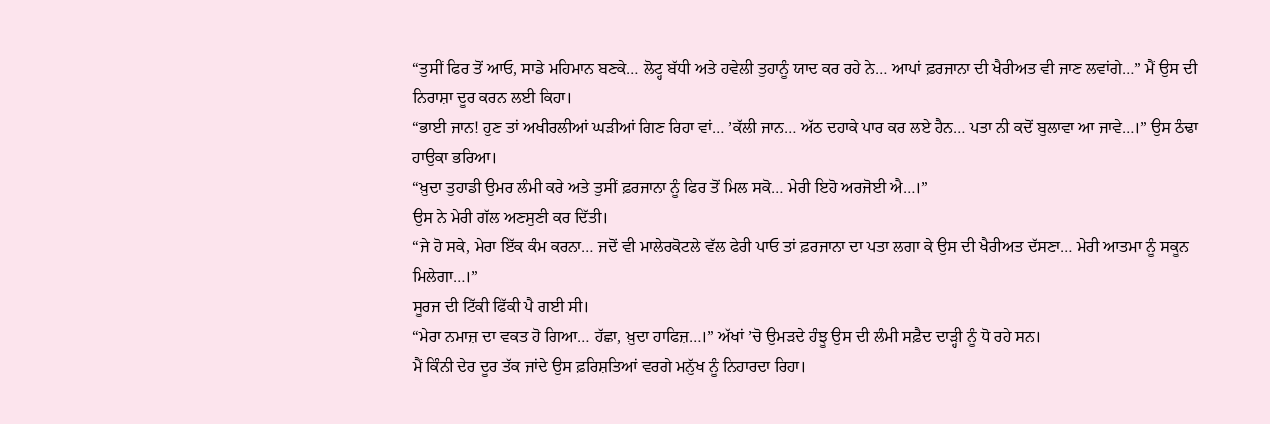“ਤੁਸੀਂ ਫਿਰ ਤੋਂ ਆਓ, ਸਾਡੇ ਮਹਿਮਾਨ ਬਣਕੇ… ਲੋਟ੍ਹ ਬੱਧੀ ਅਤੇ ਹਵੇਲੀ ਤੁਹਾਨੂੰ ਯਾਦ ਕਰ ਰਹੇ ਨੇ… ਆਪਾਂ ਫ਼ਰਜਾਨਾ ਦੀ ਖੈਰੀਅਤ ਵੀ ਜਾਣ ਲਵਾਂਗੇ…” ਮੈਂ ਉਸ ਦੀ ਨਿਰਾਸ਼ਾ ਦੂਰ ਕਰਨ ਲਈ ਕਿਹਾ।
“ਭਾਈ ਜਾਨ! ਹੁਣ ਤਾਂ ਅਖੀਰਲੀਆਂ ਘੜੀਆਂ ਗਿਣ ਰਿਹਾ ਵਾਂ… ’ਕੱਲੀ ਜਾਨ… ਅੱਠ ਦਹਾਕੇ ਪਾਰ ਕਰ ਲਏ ਹੈਨ… ਪਤਾ ਨੀ ਕਦੋਂ ਬੁਲਾਵਾ ਆ ਜਾਵੇ…।” ਉਸ ਠੰਢਾ ਹਾਉਕਾ ਭਰਿਆ।
“ਖ਼ੁਦਾ ਤੁਹਾਡੀ ਉਮਰ ਲੰਮੀ ਕਰੇ ਅਤੇ ਤੁਸੀਂ ਫ਼ਰਜਾਨਾ ਨੂੰ ਫਿਰ ਤੋਂ ਮਿਲ ਸਕੋ… ਮੇਰੀ ਇਹੋ ਅਰਜੋਈ ਐ…।”
ਉਸ ਨੇ ਮੇਰੀ ਗੱਲ ਅਣਸੁਣੀ ਕਰ ਦਿੱਤੀ।
“ਜੇ ਹੋ ਸਕੇ, ਮੇਰਾ ਇੱਕ ਕੰਮ ਕਰਨਾ… ਜਦੋਂ ਵੀ ਮਾਲੇਰਕੋਟਲੇ ਵੱਲ ਫੇਰੀ ਪਾਓ ਤਾਂ ਫ਼ਰਜਾਨਾ ਦਾ ਪਤਾ ਲਗਾ ਕੇ ਉਸ ਦੀ ਖੈਰੀਅਤ ਦੱਸਣਾ… ਮੇਰੀ ਆਤਮਾ ਨੂੰ ਸਕੂਨ ਮਿਲੇਗਾ…।”
ਸੂਰਜ ਦੀ ਟਿੱਕੀ ਫਿੱਕੀ ਪੈ ਗਈ ਸੀ।
“ਮੇਰਾ ਨਮਾਜ਼ ਦਾ ਵਕਤ ਹੋ ਗਿਆ… ਹੱਛਾ, ਖ਼ੁਦਾ ਹਾਫਿਜ਼…।” ਅੱਖਾਂ ’ਚੋ ਉਮੜਦੇ ਹੰਝੂ ਉਸ ਦੀ ਲੰਮੀ ਸਫ਼ੈਦ ਦਾੜ੍ਹੀ ਨੂੰ ਧੋ ਰਹੇ ਸਨ।
ਮੈਂ ਕਿੰਨੀ ਦੇਰ ਦੂਰ ਤੱਕ ਜਾਂਦੇ ਉਸ ਫ਼ਰਿਸ਼ਤਿਆਂ ਵਰਗੇ ਮਨੁੱਖ ਨੂੰ ਨਿਹਾਰਦਾ ਰਿਹਾ।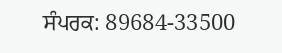ਸੰਪਰਕ: 89684-33500